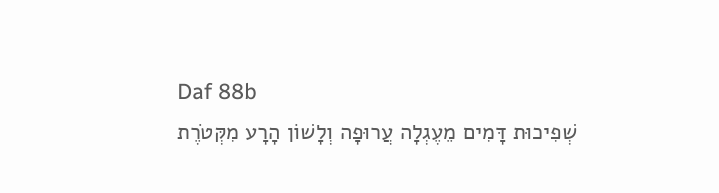Daf 88b
שְׁפִיכוּת דָּמִים מֵעֶגְלָה עֲרוּפָה וְלָשׁוֹן הָרָע מִקְּטֹרֶת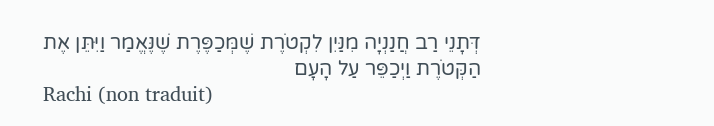דְּתָנֵי רַב חֲנַנְיָה מִנַּיִן לִקְטֹרֶת שֶׁמְּכַפֶּרֶת שֶׁנֶּאֱמַר וַיִּתֵּן אֶת הַקְּטֹרֶת וַיְכַפֵּר עַל הָעָם
Rachi (non traduit)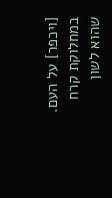[ויכפר] על העם. במחלוקת קרח שהוא לשון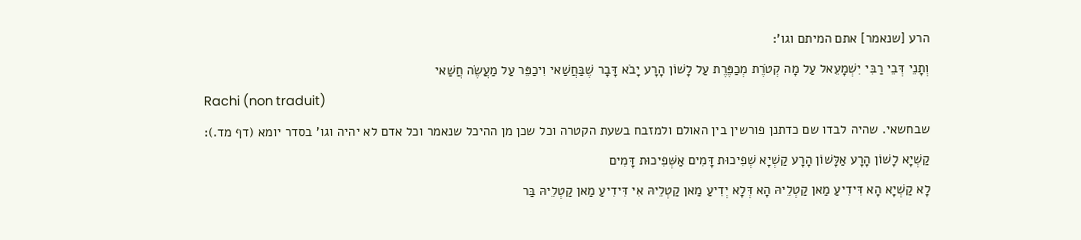הרע [שנאמר] אתם המיתם וגו':
וְתָנֵי דְּבֵי רַבִּי יִשְׁמָעֵאל עַל מָה קְטֹרֶת מְכַפֶּרֶת עַל לָשׁוֹן הָרָע יָבֹא דָּבָר שֶׁבַּחֲשַׁאי וִיכַפֵּר עַל מַעֲשֶׂה חֲשַׁאי
Rachi (non traduit)
שבחשאי. שהיה לבדו שם כדתנן פורשין בין האולם ולמזבח בשעת הקטרה וכל שכן מן ההיכל שנאמר וכל אדם לא יהיה וגו' בסדר יומא (דף מד.):
קַשְׁיָא לָשׁוֹן הָרָע אַלָּשׁוֹן הָרָע קַשְׁיָא שְׁפִיכוּת דָּמִים אַשְּׁפִיכוּת דָּמִים
לָא קַשְׁיָא הָא דִּידִיעַ מַאן קַטְלֵיהּ הָא דְּלָא יְדִיעַ מַאן קַטְלֵיהּ אִי דִּידִיעַ מַאן קַטְלֵיהּ בַּר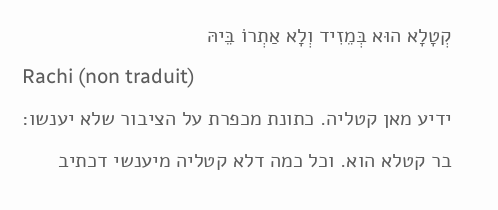קְטָלָא הוּא בְּמֵזִיד וְלָא אַתְרוֹ בֵּיהּ
Rachi (non traduit)
ידיע מאן קטליה. כתונת מכפרת על הציבור שלא יענשו:
בר קטלא הוא. וכל כמה דלא קטליה מיענשי דכתיב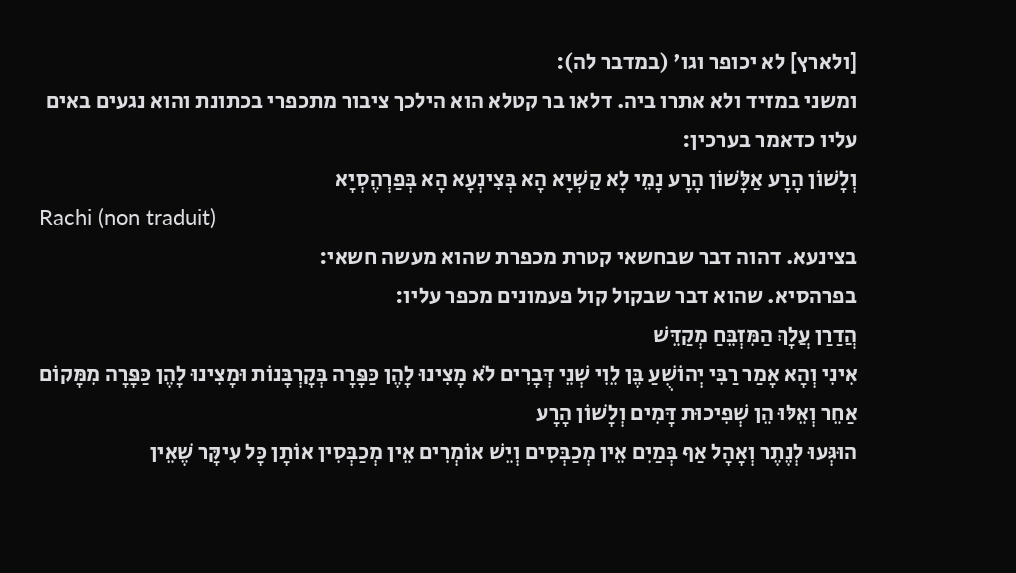[ולארץ] לא יכופר וגו' (במדבר לה):
ומשני במזיד ולא אתרו ביה. דלאו בר קטלא הוא הילכך ציבור מתכפרי בכתונת והוא נגעים באים עליו כדאמר בערכין:
וְלָשׁוֹן הָרָע אַלָּשׁוֹן הָרָע נָמֵי לָא קַשְׁיָא הָא בְּצִינְעָא הָא בְּפַרְהֶסְיָא
Rachi (non traduit)
בצינעא. דהוה דבר שבחשאי קטרת מכפרת שהוא מעשה חשאי:
בפרהסיא. שהוא דבר שבקול קול פעמונים מכפר עליו:
הֲדַרַן עֲלָךְ הַמִּזְבֵּחַ מְקַדֵּשׁ
אִינִי וְהָא אָמַר רַבִּי יְהוֹשֻׁעַ בֶּן לֵוִי שְׁנֵי דְּבָרִים לֹא מָצִינוּ לָהֶן כַּפָּרָה בְּקָרְבָּנוֹת וּמָצִינוּ לָהֶן כַּפָּרָה מִמָּקוֹם אַחֵר וְאֵלּוּ הֵן שְׁפִיכוּת דָּמִים וְלָשׁוֹן הָרָע
הוּגְּעוּ לְנֶתֶר וְאָהָל אַף בְּמַיִם אֵין מְכַבְּסִים וְיֵשׁ אוֹמְרִים אֵין מְכַבְּסִין אוֹתָן כָּל עִיקָּר שֶׁאֵין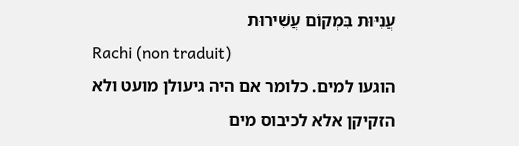עֲנִיּוּת בִּמְקוֹם עֲשִׁירוּת
Rachi (non traduit)
הוגעו למים. כלומר אם היה גיעולן מועט ולא הזקיקן אלא לכיבוס מים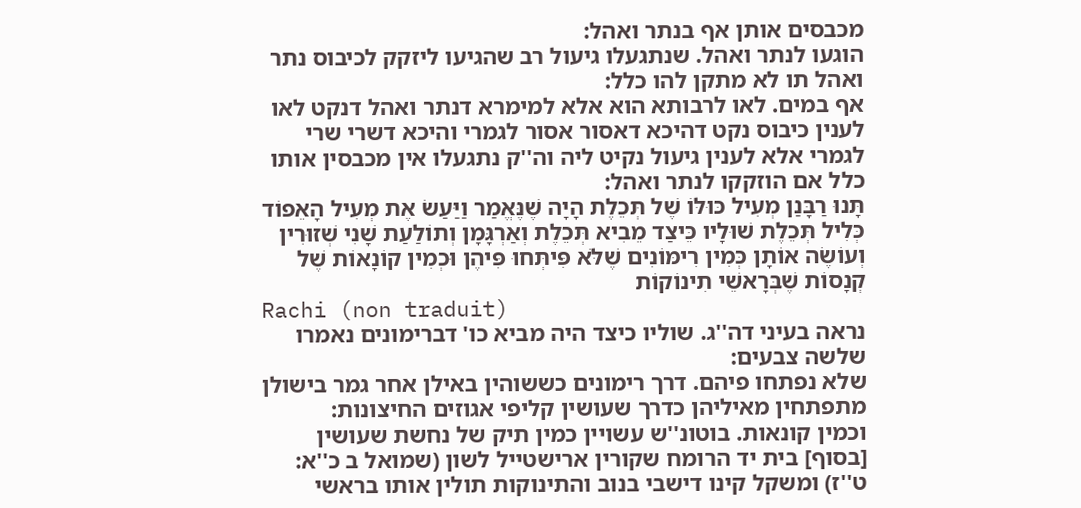מכבסים אותן אף בנתר ואהל:
הוגעו לנתר ואהל. שנתגעלו גיעול רב שהגיעו ליזקק לכיבוס נתר ואהל תו לא מתקן להו כלל:
אף במים. לאו לרבותא הוא אלא למימרא דנתר ואהל דנקט לאו לענין כיבוס נקט דהיכא דאסור אסור לגמרי והיכא דשרי שרי לגמרי אלא לענין גיעול נקיט ליה וה''ק נתגעלו אין מכבסין אותו כלל אם הוזקקו לנתר ואהל:
תָּנוּ רַבָּנַן מְעִיל כּוּלּוֹ שֶׁל תְּכֵלֶת הָיָה שֶׁנֶּאֱמַר וַיַּעַשׂ אֶת מְעִיל הָאֵפוֹד כְּלִיל תְּכֵלֶת שׁוּלָיו כֵּיצַד מֵבִיא תְּכֵלֶת וְאַרְגָּמָן וְתוֹלַעַת שָׁנִי שְׁזוּרִין וְעוֹשֶׂה אוֹתָן כְּמִין רִימּוֹנִים שֶׁלֹּא פִּיתְּחוּ פִּיהֶן וּכְמִין קוֹנָאוֹת שֶׁל קְנָסוֹת שֶׁבְּרָאשֵׁי תִינוֹקוֹת
Rachi (non traduit)
נראה בעיני דה''ג. שוליו כיצד היה מביא כו' דברימונים נאמרו שלשה צבעים:
שלא נפתחו פיהם. דרך רימונים כששוהין באילן אחר גמר בישולן מתפתחין מאיליהן כדרך שעושין קליפי אגוזים החיצונות:
וכמין קונאות. בוטונ''ש עשויין כמין תיק של נחשת שעושין [בסוף] בית יד הרומח שקורין ארישטייל לשון (שמואל ב כ''א:
ט''ז) ומשקל קינו דישבי בנוב והתינוקות תולין אותו בראשי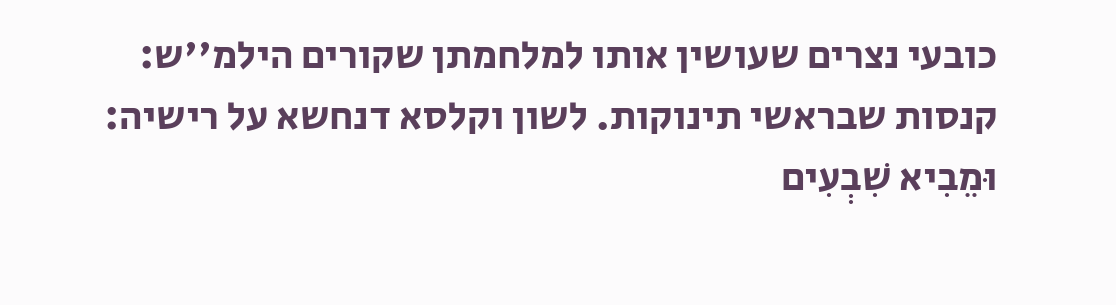כובעי נצרים שעושין אותו למלחמתן שקורים הילמ''ש:
קנסות שבראשי תינוקות. לשון וקלסא דנחשא על רישיה:
וּמֵבִיא שִׁבְעִים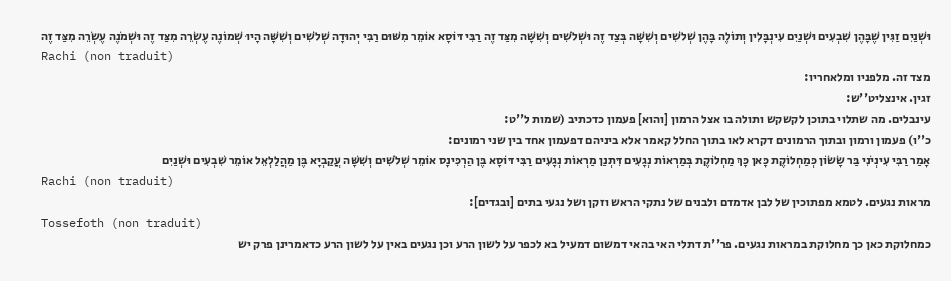וּשְׁנַיִם זַגִּין שֶׁבָּהֶן שִׁבְעִים וּשְׁנַיִם עִינְבָּלִין וְתוֹלֶה בָּהֶן שְׁלֹשִׁים וְשִׁשָּׁה בְּצַד זֶה וּשְׁלֹשִׁים וְשִׁשָּׁה מִצַּד זֶה רַבִּי דּוֹסָא אוֹמֵר מִשּׁוּם רַבִּי יְהוּדָה שְׁלֹשִׁים וְשִׁשָּׁה הָיוּ שְׁמוֹנֶה עֶשְׂרֵה מִצַּד זֶה וּשְׁמֹנֶה עֶשְׂרֵה מִצַּד זֶה
Rachi (non traduit)
מצד זה. מלפניו ומלאחריו:
זגין. אינצליט''ש:
עינבלים. מה שתלוי בתוכן לקשקש ותולה בו אצל הרמון [והוא] פעמון כדכתיב (שמות ל''ט:
כ''ו) פעמון ורמון ובתוך הרמונים דקרא לאו בתוך החלל קאמר אלא ביניהם דפעמון אחד בין שני רמונים:
אָמַר רַבִּי עִינְיֹנִי בַּר שָׂשׂוֹן כְּמַחְלוֹקֶת כָּאן כָּךְ מַחְלוֹקֶת בְּמַרְאוֹת נְגָעִים דִּתְנַן מַרְאוֹת נְגָעִים רַבִּי דּוֹסָא בֶּן הַרְכִּינָס אוֹמֵר שְׁלֹשִׁים וְשִׁשָּׁה עֲקַבְיָא בֶּן מַהֲלַלְאֵל אוֹמֵר שִׁבְעִים וּשְׁנַיִם
Rachi (non traduit)
מראות נגעים. לטמא מפתוכין של לבן אדמדם ולבנים של נתקי הראש וזקן ושל נגעי בתים [ובגדים]:
Tossefoth (non traduit)
כמחלוקת כאן כך מחלוקת במראות נגעים. פר''ת דתלי האי בהאי דמשום דמעיל בא לכפר על לשון הרע וכן נגעים באין על לשון הרע כדאמרינן פרק יש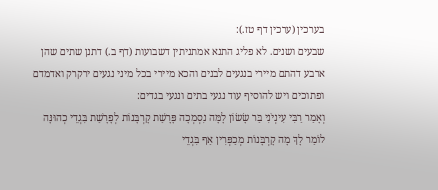בערכין (ערכין דף טז.):
שבעים ושנים. לא פליג התנא אמתניתין דשבועות (דף ב.) דתנן שתים שהן ארבע דהתם מיירי בנגעים לבנים והכא מיירי בכל מיני נגעים ירקרק ואדמדם ופתוכים ויש להוסיף עוד נגעי בתים ונגעי בגדים:
וְאָמַר רַבִּי עִינְיֹנִי בַּר שָׂשׂוֹן לָמָּה נִסְמְכָה פָּרָשַׁת קָרְבָּנוֹת לְפָרָשַׁת בִּגְדֵי כְהוּנָּה לוֹמַר לָךְ מָה קָרְבָּנוֹת מְכַפְּרִין אַף בִּגְדֵי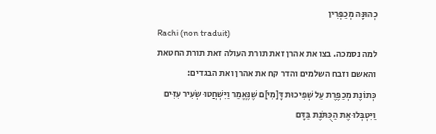כְהוּנָּה מְכַפְּרִין
Rachi (non traduit)
למה נסמכה. בצו את אהרן זאת תורת העולה זאת תורת החטאת והאשם וזבח השלמים והדר קח את אהרן ואת הבגדים:
כְּתוֹנֶת מְכַפֶּרֶת עַל שְׁפִיכוּת דָּ[מִי]ם שֶׁנֶּאֱמַר וַיִּשְׁחֲטוּ שְׂעִיר עִזִּים וַיִּטְבְּלוּ אֶת הַכֻּתֹּנֶת בַּדָּם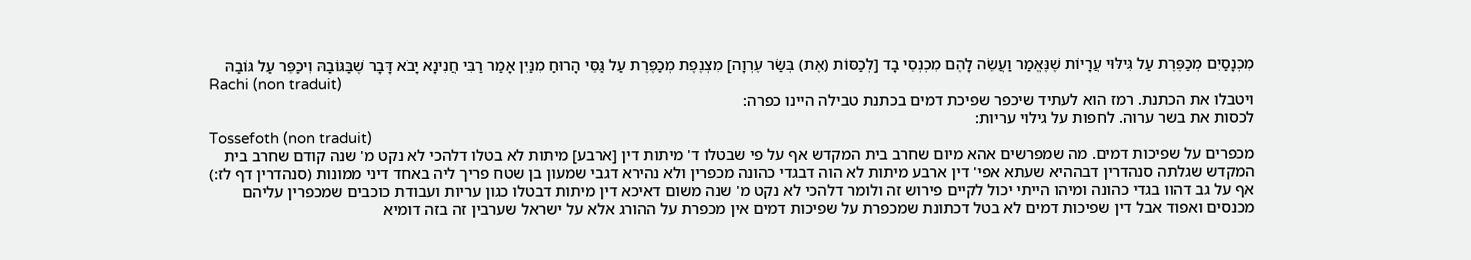מִכְנָסַיִם מְכַפֶּרֶת עַל גִּילּוּי עֲרָיוֹת שֶׁנֶּאֱמַר וַעֲשֵׂה לָהֶם מִכְנְסֵי בָד [לְכַסּוֹת (אֶת) בְּשַׂר עֶרְוָה] מִצְנֶפֶת מְכַפֶּרֶת עַל גַּסֵּי הָרוּחַ מִנַּיִן אָמַר רַבִּי חֲנִינָא יָבֹא דָּבָר שֶׁבַּגּוֹבַהּ וִיכַפֵּר עַל גּוֹבַהּ
Rachi (non traduit)
ויטבלו את הכתנת. רמז הוא לעתיד שיכפר שפיכת דמים בכתנת טבילה היינו כפרה:
לכסות את בשר ערוה. לחפות על גילוי עריות:
Tossefoth (non traduit)
מכפרים על שפיכות דמים. מה שמפרשים אהא מיום שחרב בית המקדש אף על פי שבטלו ד' מיתות דין [ארבע] מיתות לא בטלו דלהכי לא נקט מ' שנה קודם שחרב בית המקדש שגלתה סנהדרין דבההיא שעתא אפי' דין ארבע מיתות לא הוה דבגדי כהונה מכפרין ולא נהירא דגבי שמעון בן שטח פריך ליה באחד דיני ממונות (סנהדרין דף לז:) אף על גב דהוו בגדי כהונה ומיהו הייתי יכול לקיים פירוש זה ולומר דלהכי לא נקט מ' שנה משום דאיכא דין מיתות דבטלו כגון עריות ועבודת כוכבים שמכפרין עליהם מכנסים ואפוד אבל דין שפיכות דמים לא בטל דכתונת שמכפרת על שפיכות דמים אין מכפרת על ההורג אלא על ישראל שערבין זה בזה דומיא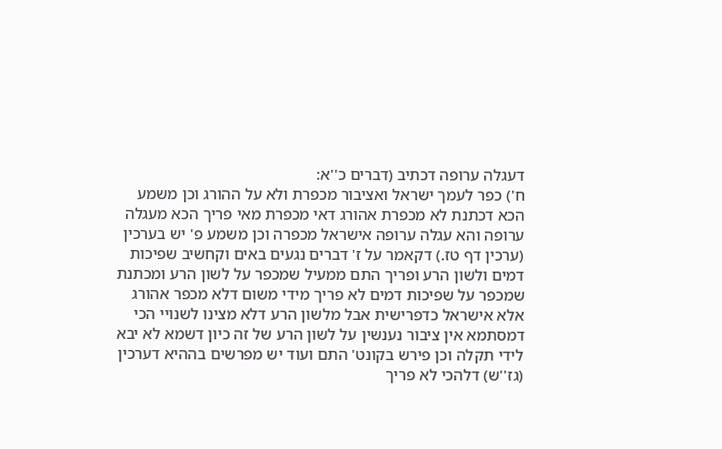דעגלה ערופה דכתיב (דברים כ''א:
ח') כפר לעמך ישראל ואציבור מכפרת ולא על ההורג וכן משמע הכא דכתנת לא מכפרת אהורג דאי מכפרת מאי פריך הכא מעגלה ערופה והא עגלה ערופה אישראל מכפרה וכן משמע פ' יש בערכין (ערכין דף טז.) דקאמר על ז' דברים נגעים באים וקחשיב שפיכות דמים ולשון הרע ופריך התם ממעיל שמכפר על לשון הרע ומכתנת שמכפר על שפיכות דמים לא פריך מידי משום דלא מכפר אהורג אלא אישראל כדפרישית אבל מלשון הרע דלא מצינו לשנויי הכי דמסתמא אין ציבור נענשין על לשון הרע של זה כיון דשמא לא יבא לידי תקלה וכן פירש בקונט' התם ועוד יש מפרשים בההיא דערכין (גז''ש) דלהכי לא פריך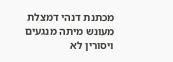מכתנת דנהי דמצלת מעונש מיתה מנגעים ויסורין לא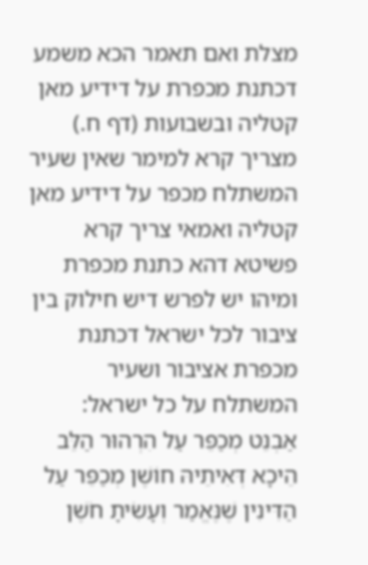מצלת ואם תאמר הכא משמע דכתנת מכפרת על דידיע מאן קטליה ובשבועות (דף ח.) מצריך קרא למימר שאין שעיר המשתלח מכפר על דידיע מאן קטליה ואמאי צריך קרא פשיטא דהא כתנת מכפרת ומיהו יש לפרש דיש חילוק בין ציבור לכל ישראל דכתנת מכפרת אציבור ושעיר המשתלח על כל ישראל:
אַבְנֵט מְכַפֵּר עַל הִרְהוּר הַלֵּב הֵיכָא דְּאִיתֵיהּ חוֹשֶׁן מְכַפֵּר עַל הַדִּינִין שֶׁנֶּאֱמַר וְעָשִׂיתָ חֹשֶׁן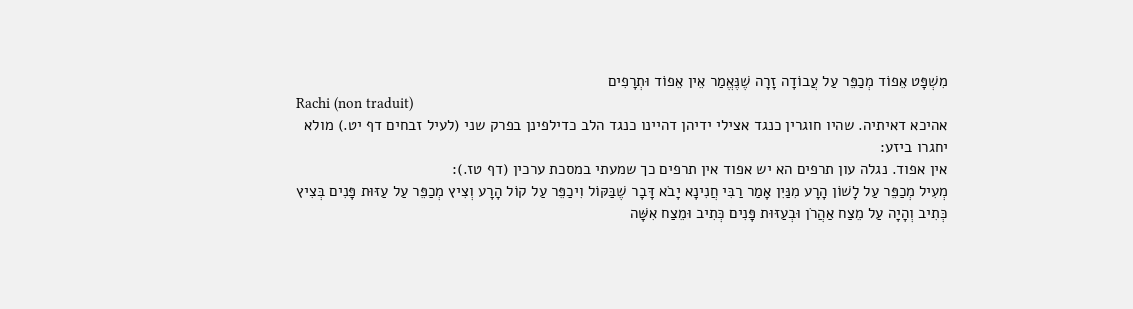מִשְׁפָּט אֵפוֹד מְכַפֵּר עַל עֲבוֹדָה זָרָה שֶׁנֶּאֱמַר אֵין אֵפוֹד וּתְרָפִים
Rachi (non traduit)
אהיכא דאיתיה. שהיו חוגרין כנגד אצילי ידיהן דהיינו כנגד הלב כדילפינן בפרק שני (לעיל זבחים דף יט.) מולא יחגרו ביזע:
אין אפוד. נגלה עון תרפים הא יש אפוד אין תרפים כך שמעתי במסכת ערכין (דף טז.):
מְעִיל מְכַפֵּר עַל לָשׁוֹן הָרָע מִנַּיִן אָמַר רַבִּי חֲנִינָא יָבֹא דָּבָר שֶׁבַּקּוֹל וִיכַפֵּר עַל קוֹל הָרָע וְצִיץ מְכַפֵּר עַל עַזּוּת פָּנִים בְּצִיץ כְּתִיב וְהָיָה עַל מֵצַח אַהֲרֹן וּבְעַזּוּת פָּנִים כְּתִיב וּמֵצַח אִשָּׁה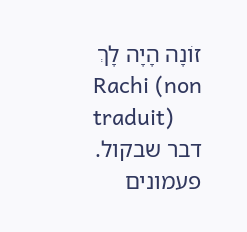זוֹנָה הָיָה לָךְ
Rachi (non traduit)
דבר שבקול. פעמונים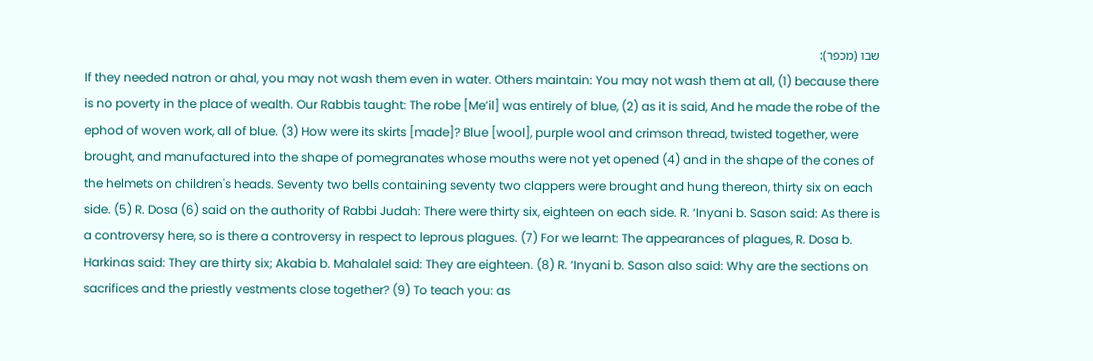שבו (מכפר):
If they needed natron or ahal, you may not wash them even in water. Others maintain: You may not wash them at all, (1) because there is no poverty in the place of wealth. Our Rabbis taught: The robe [Me’il] was entirely of blue, (2) as it is said, And he made the robe of the ephod of woven work, all of blue. (3) How were its skirts [made]? Blue [wool], purple wool and crimson thread, twisted together, were brought, and manufactured into the shape of pomegranates whose mouths were not yet opened (4) and in the shape of the cones of the helmets on children's heads. Seventy two bells containing seventy two clappers were brought and hung thereon, thirty six on each side. (5) R. Dosa (6) said on the authority of Rabbi Judah: There were thirty six, eighteen on each side. R. ‘Inyani b. Sason said: As there is a controversy here, so is there a controversy in respect to leprous plagues. (7) For we learnt: The appearances of plagues, R. Dosa b. Harkinas said: They are thirty six; Akabia b. Mahalalel said: They are eighteen. (8) R. ‘Inyani b. Sason also said: Why are the sections on sacrifices and the priestly vestments close together? (9) To teach you: as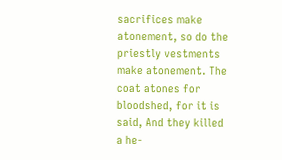sacrifices make atonement, so do the priestly vestments make atonement. The coat atones for bloodshed, for it is said, And they killed a he-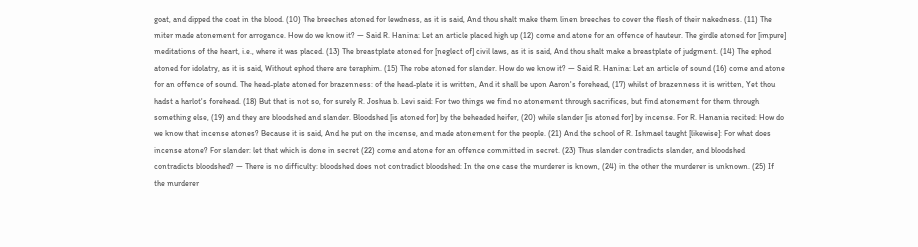goat, and dipped the coat in the blood. (10) The breeches atoned for lewdness, as it is said, And thou shalt make them linen breeches to cover the flesh of their nakedness. (11) The miter made atonement for arrogance. How do we know it? — Said R. Hanina: Let an article placed high up (12) come and atone for an offence of hauteur. The girdle atoned for [impure] meditations of the heart, i.e., where it was placed. (13) The breastplate atoned for [neglect of] civil laws, as it is said, And thou shalt make a breastplate of judgment. (14) The ephod atoned for idolatry, as it is said, Without ephod there are teraphim. (15) The robe atoned for slander. How do we know it? — Said R. Hanina: Let an article of sound (16) come and atone for an offence of sound. The head-plate atoned for brazenness: of the head-plate it is written, And it shall be upon Aaron's forehead, (17) whilst of brazenness it is written, Yet thou hadst a harlot's forehead. (18) But that is not so, for surely R. Joshua b. Levi said: For two things we find no atonement through sacrifices, but find atonement for them through something else, (19) and they are bloodshed and slander. Bloodshed [is atoned for] by the beheaded heifer, (20) while slander [is atoned for] by incense. For R. Hanania recited: How do we know that incense atones? Because it is said, And he put on the incense, and made atonement for the people. (21) And the school of R. Ishmael taught [likewise]: For what does incense atone? For slander: let that which is done in secret (22) come and atone for an offence committed in secret. (23) Thus slander contradicts slander, and bloodshed contradicts bloodshed? — There is no difficulty: bloodshed does not contradict bloodshed: In the one case the murderer is known, (24) in the other the murderer is unknown. (25) If the murderer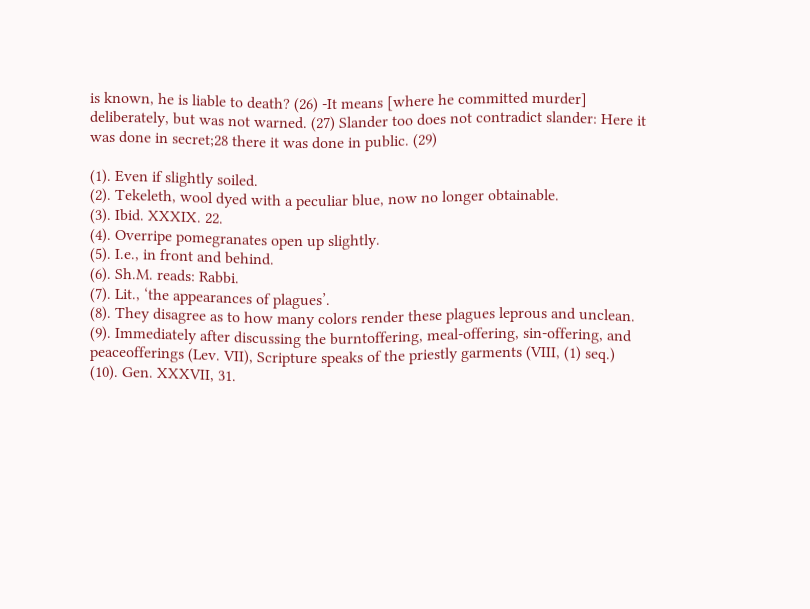is known, he is liable to death? (26) -It means [where he committed murder] deliberately, but was not warned. (27) Slander too does not contradict slander: Here it was done in secret;28 there it was done in public. (29)

(1). Even if slightly soiled.
(2). Tekeleth, wool dyed with a peculiar blue, now no longer obtainable.
(3). Ibid. XXXIX. 22.
(4). Overripe pomegranates open up slightly.
(5). I.e., in front and behind.
(6). Sh.M. reads: Rabbi.
(7). Lit., ‘the appearances of plagues’.
(8). They disagree as to how many colors render these plagues leprous and unclean.
(9). Immediately after discussing the burntoffering, meal-offering, sin-offering, and peaceofferings (Lev. VII), Scripture speaks of the priestly garments (VIII, (1) seq.)
(10). Gen. XXXVII, 31.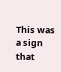This was a sign that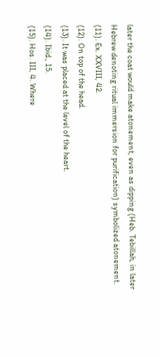later the coat would make atonement, even as dipping (Heb. Tebillah, in later Hebrew denoting ritual immersion for purification) symbolized atonement.
(11). Ex. XXVIII, 42.
(12). On top of the head.
(13). It was placed at the level of the heart.
(14). Ibid., 15.
(15). Hos. III, 4. Where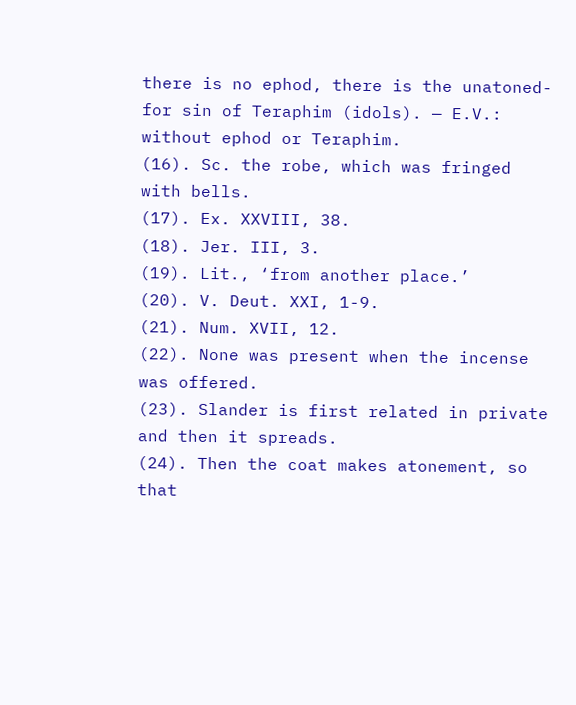there is no ephod, there is the unatoned-for sin of Teraphim (idols). — E.V.: without ephod or Teraphim.
(16). Sc. the robe, which was fringed with bells.
(17). Ex. XXVIII, 38.
(18). Jer. III, 3.
(19). Lit., ‘from another place.’
(20). V. Deut. XXI, 1-9.
(21). Num. XVII, 12.
(22). None was present when the incense was offered.
(23). Slander is first related in private and then it spreads.
(24). Then the coat makes atonement, so that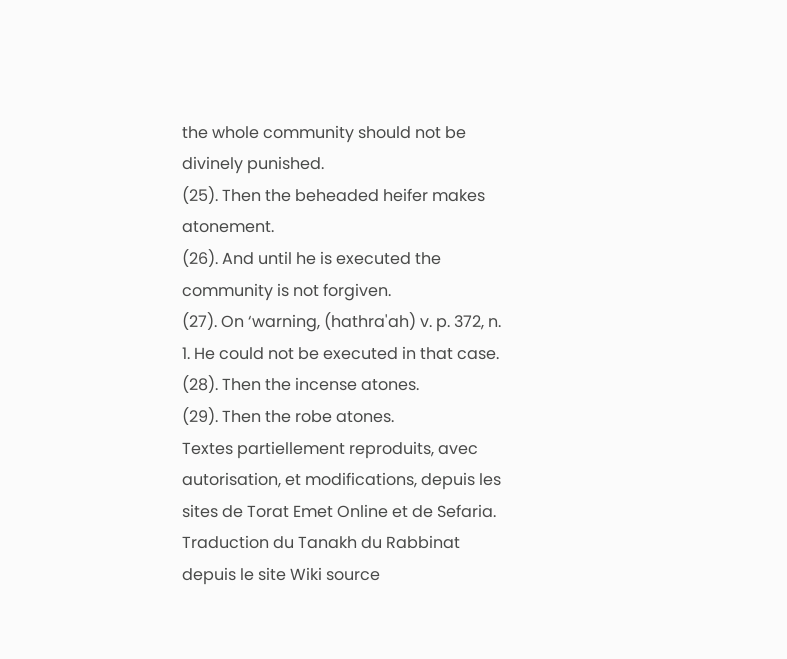the whole community should not be divinely punished.
(25). Then the beheaded heifer makes atonement.
(26). And until he is executed the community is not forgiven.
(27). On ‘warning, (hathra'ah) v. p. 372, n. 1. He could not be executed in that case.
(28). Then the incense atones.
(29). Then the robe atones.
Textes partiellement reproduits, avec autorisation, et modifications, depuis les sites de Torat Emet Online et de Sefaria.
Traduction du Tanakh du Rabbinat depuis le site Wiki source